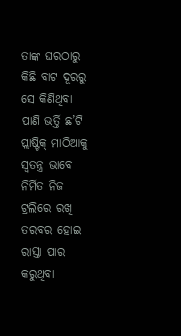ତାଙ୍କ ଘରଠାରୁ କିଛି ବାଟ ଦୂରରୁ ସେ କିଣିଥିବା ପାଣି ଭର୍ତ୍ତି ଛ’ଟି ପ୍ଲାଷ୍ଟିକ୍‌ ମାଠିଆକୁ ସ୍ୱତନ୍ତ୍ର ଭାବେ ନିର୍ମିତ ନିଜ ଟ୍ରଲିରେ ରଖି ତରବର ହୋଇ ରାସ୍ତା ପାର କରୁଥିବା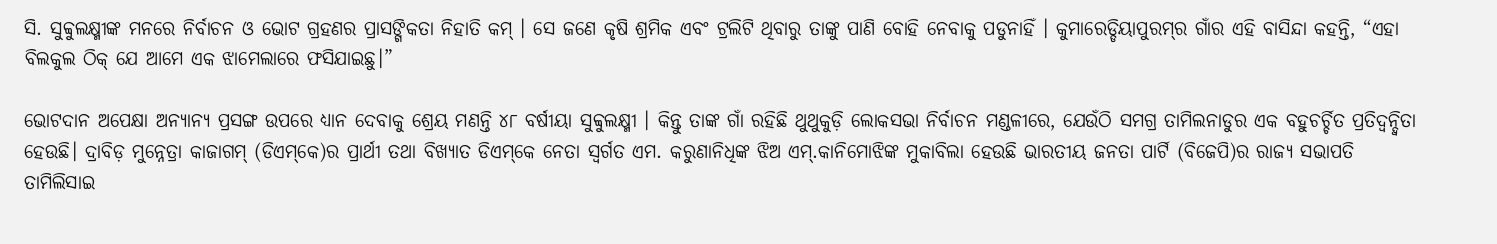ସି. ସୁବ୍ବୁଲକ୍ଷ୍ମୀଙ୍କ ମନରେ ନିର୍ବାଚନ ଓ ଭୋଟ ଗ୍ରହଣର ପ୍ରାସଙ୍ଗିକତା ନିହାତି କମ୍‌ । ସେ ଜଣେ କୃଷି ଶ୍ରମିକ ଏବଂ ଟ୍ରଲିଟି ଥିବାରୁ ତାଙ୍କୁ ପାଣି ବୋହି ନେବାକୁ ପଡୁନାହିଁ । କୁମାରେଡ୍ଡିୟାପୁରମ୍‌ର ଗାଁର ଏହି ବାସିନ୍ଦା କହନ୍ତି, “ଏହା ବିଲକୁଲ ଠିକ୍‌ ଯେ ଆମେ ଏକ ଝାମେଲାରେ ଫସିଯାଇଛୁ।”

ଭୋଟଦାନ ଅପେକ୍ଷା ଅନ୍ୟାନ୍ୟ ପ୍ରସଙ୍ଗ ଉପରେ ଧ୍ୟାନ ଦେବାକୁ ଶ୍ରେୟ ମଣନ୍ତି ୪୮ ବର୍ଷୀୟା ସୁବ୍ବୁଲକ୍ଷ୍ମୀ । କିନ୍ତୁ ତାଙ୍କ ଗାଁ ରହିଛି ଥୁଥୁକୁଡ଼ି ଲୋକସଭା ନିର୍ବାଚନ ମଣ୍ଡଳୀରେ, ଯେଉଁଠି ସମଗ୍ର ତାମିଲନାଡୁର ଏକ ବହୁଚର୍ଚ୍ଚିତ ପ୍ରତିଦ୍ୱନ୍ଦ୍ୱିତା ହେଉଛି। ଦ୍ରାବିଡ଼ ମୁନ୍ନେତ୍ରା କାଜାଗମ୍‌ (ଡିଏମ୍‌କେ)ର ପ୍ରାର୍ଥୀ ତଥା ବିଖ୍ୟାତ ଡିଏମ୍‌କେ ନେତା ସ୍ୱର୍ଗତ ଏମ. କରୁଣାନିଧିଙ୍କ ଝିଅ ଏମ୍‌.କାନିମୋଝିଙ୍କ ମୁକାବିଲା ହେଉଛି ଭାରତୀୟ ଜନତା ପାର୍ଟି (ବିଜେପି)ର ରାଜ୍ୟ ସଭାପତି ତାମିଲିସାଇ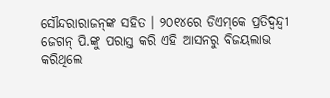ସୌନ୍ଦରାରାଜନ୍‌ଙ୍କ ସହିତ । ୨୦୧୪ରେ ଡିଏମ୍‌କେ ପ୍ରତିଦ୍ୱନ୍ଦ୍ୱୀ ଜେଗନ୍‌ ପି.ଙ୍କୁ ପରାସ୍ତ କରି ଏହି ଆସନରୁ ବିଜୟଲାଭ କରିଥିଲେ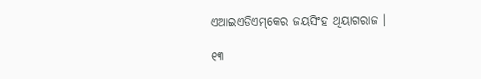ଏଆଇଏଡିଏମ୍‌କେର ଜୟସିଂହ ଥିୟାଗରାଜ ।

୧୩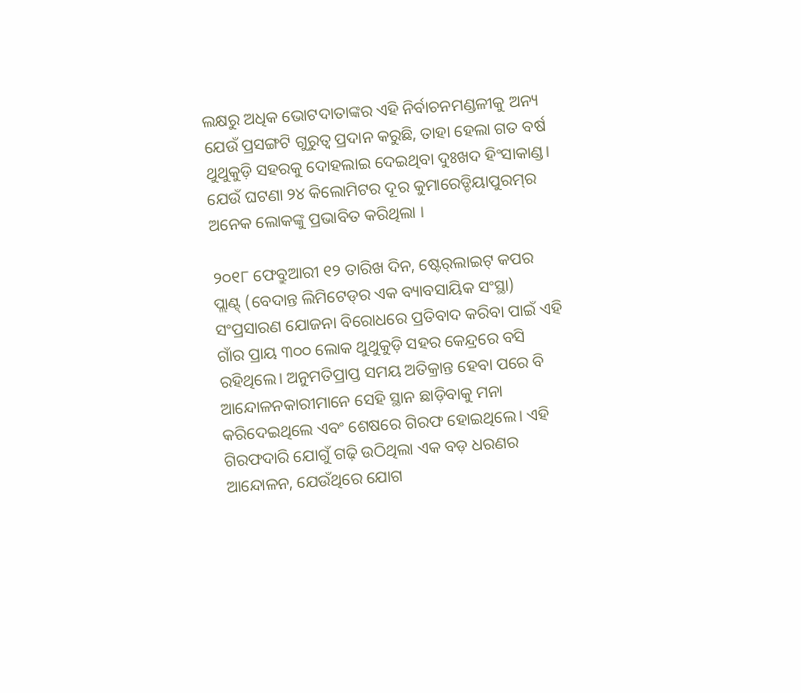ଲକ୍ଷରୁ ଅଧିକ ଭୋଟଦାତାଙ୍କର ଏହି ନିର୍ବାଚନମଣ୍ଡଳୀକୁ ଅନ୍ୟ ଯେଉଁ ପ୍ରସଙ୍ଗଟି ଗୁରୁତ୍ୱ ପ୍ରଦାନ କରୁଛି, ତାହା ହେଲା ଗତ ବର୍ଷ ଥୁଥୁକୁଡ଼ି ସହରକୁ ଦୋହଲାଇ ଦେଇଥିବା ଦୁଃଖଦ ହିଂସାକାଣ୍ଡ। ଯେଉଁ ଘଟଣା ୨୪ କିଲୋମିଟର ଦୂର କୁମାରେଡ୍ଡିୟାପୁରମ୍‌ର ଅନେକ ଲୋକଙ୍କୁ ପ୍ରଭାବିତ କରିଥିଲା ।

୨୦୧୮ ଫେବ୍ରୁଆରୀ ୧୨ ତାରିଖ ଦିନ, ଷ୍ଟେର୍‌ଲାଇଟ୍‌ କପର ପ୍ଲାଣ୍ଟ୍‌ (ବେଦାନ୍ତ ଲିମିଟେଡ୍‌ର ଏକ ବ୍ୟାବସାୟିକ ସଂସ୍ଥା) ସଂପ୍ରସାରଣ ଯୋଜନା ବିରୋଧରେ ପ୍ରତିବାଦ କରିବା ପାଇଁ ଏହି ଗାଁର ପ୍ରାୟ ୩୦୦ ଲୋକ ଥୁଥୁକୁଡ଼ି ସହର କେନ୍ଦ୍ରରେ ବସି ରହିଥିଲେ। ଅନୁମତିପ୍ରାପ୍ତ ସମୟ ଅତିକ୍ରାନ୍ତ ହେବା ପରେ ବି ଆନ୍ଦୋଳନକାରୀମାନେ ସେହି ସ୍ଥାନ ଛାଡ଼ିବାକୁ ମନା କରିଦେଇଥିଲେ ଏବଂ ଶେଷରେ ଗିରଫ ହୋଇଥିଲେ। ଏହି ଗିରଫଦାରି ଯୋଗୁଁ ଗଢ଼ି ଉଠିଥିଲା ଏକ ବଡ଼ ଧରଣର ଆନ୍ଦୋଳନ, ଯେଉଁଥିରେ ଯୋଗ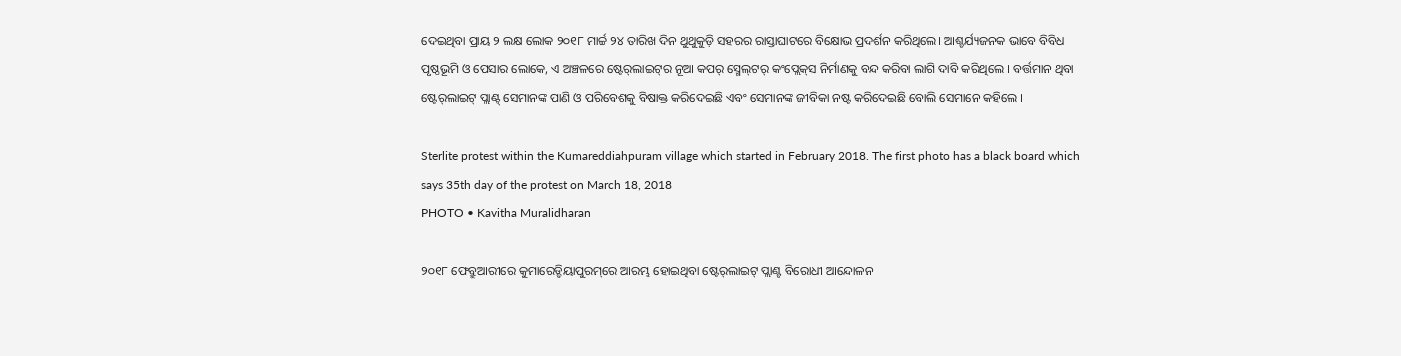ଦେଇଥିବା ପ୍ରାୟ ୨ ଲକ୍ଷ ଲୋକ ୨୦୧୮ ମାର୍ଚ୍ଚ ୨୪ ତାରିଖ ଦିନ ଥୁଥୁକୁଡ଼ି ସହରର ରାସ୍ତାଘାଟରେ ବିକ୍ଷୋଭ ପ୍ରଦର୍ଶନ କରିଥିଲେ। ଆଶ୍ଚର୍ଯ୍ୟଜନକ ଭାବେ ବିବିଧ ପୃଷ୍ଠଭୂମି ଓ ପେସାର ଲୋକେ, ଏ ଅଞ୍ଚଳରେ ଷ୍ଟେର୍‌ଲାଇଟ୍‌ର ନୂଆ କପର୍‌ ସ୍ମେଲ୍‌ଟର୍‌ କଂପ୍ଲେକ୍‌ସ ନିର୍ମାଣକୁ ବନ୍ଦ କରିବା ଲାଗି ଦାବି କରିଥିଲେ । ବର୍ତ୍ତମାନ ଥିବା ଷ୍ଟେର୍‌ଲାଇଟ୍‌ ପ୍ଲାଣ୍ଟ୍‌ ସେମାନଙ୍କ ପାଣି ଓ ପରିବେଶକୁ ବିଷାକ୍ତ କରିଦେଇଛି ଏବଂ ସେମାନଙ୍କ ଜୀବିକା ନଷ୍ଟ କରିଦେଇଛି ବୋଲି ସେମାନେ କହିଲେ ।

Sterlite protest within the Kumareddiahpuram village which started in February 2018. The first photo has a black board which says 35th day of the protest on March 18, 2018
PHOTO • Kavitha Muralidharan

୨୦୧୮ ଫେବ୍ରୁଆରୀରେ କୁମାରେଡ୍ଡିୟାପୁରମ୍‌ରେ ଆରମ୍ଭ ହୋଇଥିବା ଷ୍ଟେର୍‌ଲାଇଟ୍‌ ପ୍ଲାଣ୍ଟ ବିରୋଧୀ ଆନ୍ଦୋଳନ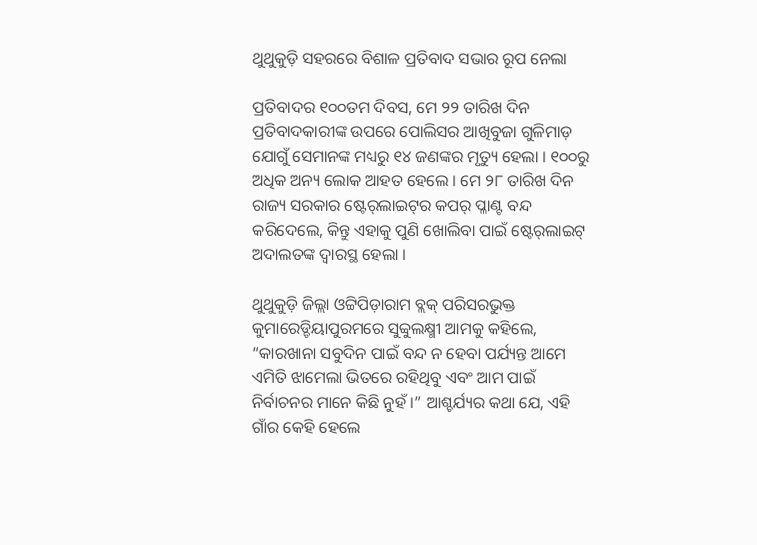ଥୁଥୁକୁଡ଼ି ସହରରେ ବିଶାଳ ପ୍ରତିବାଦ ସଭାର ରୂପ ନେଲା

ପ୍ରତିବାଦର ୧୦୦ତମ ଦିବସ, ମେ ୨୨ ତାରିଖ ଦିନ ପ୍ରତିବାଦକାରୀଙ୍କ ଉପରେ ପୋଲିସର ଆଖିବୁଜା ଗୁଳିମାଡ଼ ଯୋଗୁଁ ସେମାନଙ୍କ ମଧ୍ୟରୁ ୧୪ ଜଣଙ୍କର ମୃତ୍ୟୁ ହେଲା । ୧୦୦ରୁ ଅଧିକ ଅନ୍ୟ ଲୋକ ଆହତ ହେଲେ । ମେ ୨୮ ତାରିଖ ଦିନ ରାଜ୍ୟ ସରକାର ଷ୍ଟେର୍‌ଲାଇଟ୍‌ର କପର୍‌ ପ୍ଳାଣ୍ଟ ବନ୍ଦ କରିଦେଲେ, କିନ୍ତୁ ଏହାକୁ ପୁଣି ଖୋଲିବା ପାଇଁ ଷ୍ଟେର୍‌ଲାଇଟ୍‌ ଅଦାଲତଙ୍କ ଦ୍ୱାରସ୍ଥ ହେଲା ।

ଥୁଥୁକୁଡ଼ି ଜିଲ୍ଲା ଓଟ୍ଟିପିଡ଼ାରାମ ବ୍ଲକ୍‌ ପରିସରଭୁକ୍ତ କୁମାରେଡ୍ଡିୟାପୁରମରେ ସୁବ୍ବୁଲକ୍ଷ୍ମୀ ଆମକୁ କହିଲେ, “କାରଖାନା ସବୁଦିନ ପାଇଁ ବନ୍ଦ ନ ହେବା ପର୍ଯ୍ୟନ୍ତ ଆମେ ଏମିତି ଝାମେଲା ଭିତରେ ରହିଥିବୁ ଏବଂ ଆମ ପାଇଁ ନିର୍ବାଚନର ମାନେ କିଛି ନୁହଁ ।” ଆଶ୍ଚର୍ଯ୍ୟର କଥା ଯେ, ଏହି ଗାଁର କେହି ହେଲେ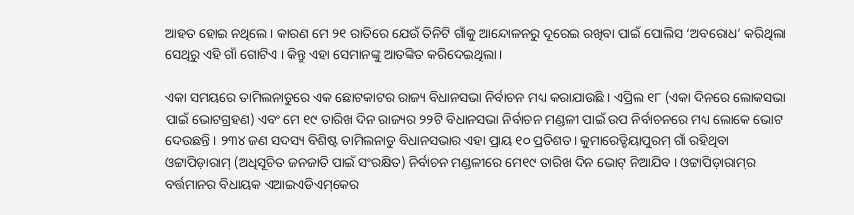ଆହତ ହୋଇ ନଥିଲେ । କାରଣ ମେ ୨୧ ରାତିରେ ଯେଉଁ ତିନିଟି ଗାଁକୁ ଆନ୍ଦୋଳନରୁ ଦୂରେଇ ରଖିବା ପାଇଁ ପୋଲିସ ‘ଅବରୋଧ’ କରିଥିଲା ସେଥିରୁ ଏହି ଗାଁ ଗୋଟିଏ । କିନ୍ତୁ ଏହା ସେମାନଙ୍କୁ ଆତଙ୍କିତ କରିଦେଇଥିଲା ।

ଏକା ସମୟରେ ତାମିଲନାଡୁରେ ଏକ ଛୋଟକାଟର ରାଜ୍ୟ ବିଧାନସଭା ନିର୍ବାଚନ ମଧ୍ୟ କରାଯାଉଛି । ଏପ୍ରିଲ ୧୮ (ଏକା ଦିନରେ ଲୋକସଭା ପାଇଁ ଭୋଟଗ୍ରହଣ) ଏବଂ ମେ ୧୯ ତାରିଖ ଦିନ ରାଜ୍ୟର ୨୨ଟି ବିଧାନସଭା ନିର୍ବାଚନ ମଣ୍ଡଳୀ ପାଇଁ ଉପ ନିର୍ବାଚନରେ ମଧ୍ୟ ଲୋକେ ଭୋଟ ଦେଉଛନ୍ତି । ୨୩୪ ଜଣ ସଦସ୍ୟ ବିଶିଷ୍ଟ ତାମିଲନାଡୁ ବିଧାନସଭାର ଏହା ପ୍ରାୟ ୧୦ ପ୍ରତିଶତ। କୁମାରେଡ୍ଡିୟାପୁରମ୍‌ ଗାଁ ରହିଥିବା ଓଟ୍ଟାପିଡ଼ାରାମ୍‌ (ଅଧିସୂଚିତ ଜନଜାତି ପାଇଁ ସଂରକ୍ଷିତ) ନିର୍ବାଚନ ମଣ୍ଡଳୀରେ ମେ୧୯ ତାରିଖ ଦିନ ଭୋଟ୍‌ ନିଆଯିବ । ଓଟ୍ଟାପିଡ଼ାରାମ୍‌ର ବର୍ତ୍ତମାନର ବିଧାୟକ ଏଆଇଏଡିଏମ୍‌କେର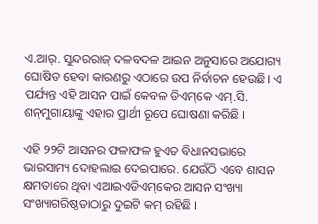ଏ.ଆର୍‌. ସୁନ୍ଦରରାଜ୍‌ ଦଳବଦଳ ଆଇନ ଅନୁସାରେ ଅଯୋଗ୍ୟ ଘୋଷିତ ହେବା କାରଣରୁ ଏଠାରେ ଉପ ନିର୍ବାଚନ ହେଉଛି। ଏ ପର୍ଯ୍ୟନ୍ତ ଏହି ଆସନ ପାଇଁ କେବଳ ଡିଏମ୍‌କେ ଏମ୍‌.ସି. ଶନ୍‌ମୁଗାୟାଙ୍କୁ ଏହାର ପ୍ରାର୍ଥୀ ରୂପେ ଘୋଷଣା କରିଛି ।

ଏହି ୨୨ଟି ଆସନର ଫଳାଫଳ ହୁଏତ ବିଧାନସଭାରେ ଭାରସାମ୍ୟ ଦୋହଲାଇ ଦେଇପାରେ. ଯେଉଁଠି ଏବେ ଶାସନ କ୍ଷମତାରେ ଥିବା ଏଆଇଏଡିଏମ୍‌କେର ଆସନ ସଂଖ୍ୟା ସଂଖ୍ୟାଗରିଷ୍ଠତାଠାରୁ ଦୁଇଟି କମ୍‌ ରହିଛି ।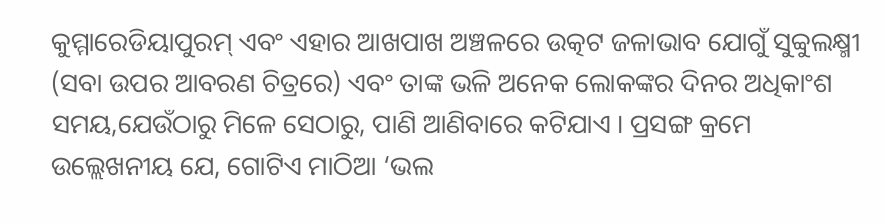କୁମ୍ମାରେଡିୟାପୁରମ୍‌ ଏବଂ ଏହାର ଆଖପାଖ ଅଞ୍ଚଳରେ ଉତ୍କଟ ଜଳାଭାବ ଯୋଗୁଁ ସୁବ୍ବୁଲକ୍ଷ୍ମୀ (ସବା ଉପର ଆବରଣ ଚିତ୍ରରେ) ଏବଂ ତାଙ୍କ ଭଳି ଅନେକ ଲୋକଙ୍କର ଦିନର ଅଧିକାଂଶ ସମୟ,ଯେଉଁଠାରୁ ମିଳେ ସେଠାରୁ, ପାଣି ଆଣିବାରେ କଟିଯାଏ । ପ୍ରସଙ୍ଗ କ୍ରମେ ଉଲ୍ଲେଖନୀୟ ଯେ, ଗୋଟିଏ ମାଠିଆ ‘ଭଲ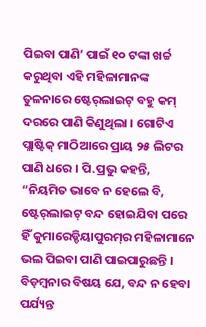ପିଇବା ପାଣି’ ପାଇଁ ୧୦ ଟଙ୍କା ଖର୍ଚ୍ଚ କରୁଥିବା ଏହି ମହିଳାମାନଙ୍କ ତୁଳନାରେ ଷ୍ଟେର୍‌ଲାଇଟ୍‌ ବହୁ କମ୍‌ ଦରରେ ପାଣି କିଣୁଥିଲା । ଗୋଟିଏ ପ୍ଲାଷ୍ଟିକ୍‌ ମାଠିଆରେ ପ୍ରାୟ ୨୫ ଲିଟର ପାଣି ଧରେ । ପି.ପ୍ରଭୁ କହନ୍ତି, “ନିୟମିତ ଭାବେ ନ ହେଲେ ବି, ଷ୍ଟେର୍‌ଲାଇଟ୍‌ ବନ୍ଦ ହୋଇଯିବା ପରେ ହିଁ କୁମାରେଡ୍ଡିୟାପୁରମ୍‌ର ମହିଳାମାନେ ଭଲ ପିଇବା ପାଣି ପାଇପାରୁଛନ୍ତି । ବିଡ଼ମ୍ବନାର ବିଷୟ ଯେ, ବନ୍ଦ ନ ହେବା ପର୍ଯ୍ୟନ୍ତ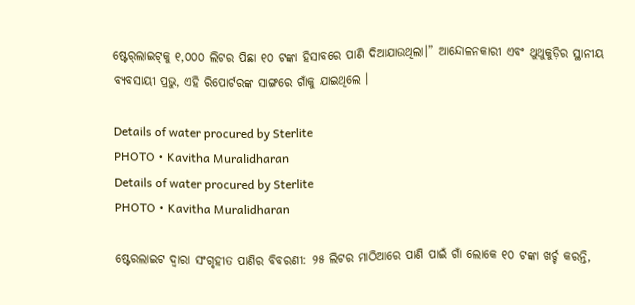ଷ୍ଟେର୍‌ଲାଇଟ୍‌କୁ ୧,୦୦୦ ଲିଟର ପିଛା ୧୦ ଟଙ୍କା ହିସାବରେ ପାଣି ଦିଆଯାଉଥିଲା।” ଆନ୍ଦୋଳନକାରୀ ଏବଂ ଥୁଥୁକୁଡ଼ିର ସ୍ଥାନୀୟ ବ୍ୟବସାୟୀ ପ୍ରଭୁ, ଏହି ରିପୋର୍ଟରଙ୍କ ସାଙ୍ଗରେ ଗାଁକୁ ଯାଇଥିଲେ ।

Details of water procured by Sterlite
PHOTO • Kavitha Muralidharan
Details of water procured by Sterlite
PHOTO • Kavitha Muralidharan

ଷ୍ଟେରଲାଇଟ ଦ୍ୱାରା ସଂଗୃହୀତ ପାଣିର ବିବରଣୀ: ୨୫ ଲିଟର ମାଠିଆରେ ପାଣି ପାଇଁ ଗାଁ ଲୋକେ ୧୦ ଟଙ୍କା ଖର୍ଚ୍ଚ କରନ୍ତି,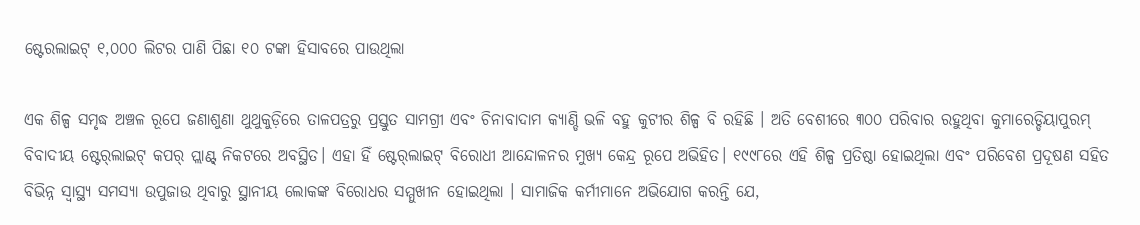ଷ୍ଟେରଲାଇଟ୍‌ ୧,୦୦୦ ଲିଟର ପାଣି ପିଛା ୧୦ ଟଙ୍କା ହିସାବରେ ପାଉଥିଲା

ଏକ ଶିଳ୍ପ ସମୃଦ୍ଧ ଅଞ୍ଚଳ ରୂପେ ଜଣାଶୁଣା ଥୁଥୁକୁଡ଼ିରେ ତାଳପତ୍ରରୁ ପ୍ରସ୍ତୁତ ସାମଗ୍ରୀ ଏବଂ ଚିନାବାଦାମ କ୍ୟାଣ୍ଡି ଭଳି ବହୁ କୁଟୀର ଶିଳ୍ପ ବି ରହିଛି । ଅତି ବେଶୀରେ ୩୦୦ ପରିବାର ରହୁଥିବା କୁମାରେଡ୍ଡିୟାପୁରମ୍‌ ବିବାଦୀୟ ଷ୍ଟେର୍‌ଲାଇଟ୍‌ କପର୍‌ ପ୍ଲାଣ୍ଟ୍‌ ନିକଟରେ ଅବସ୍ଥିତ। ଏହା ହିଁ ଷ୍ଟେର୍‌ଲାଇଟ୍‌ ବିରୋଧୀ ଆନ୍ଦୋଳନର ମୁଖ୍ୟ କେନ୍ଦ୍ର ରୂପେ ଅଭିହିତ। ୧୯୯୮ରେ ଏହି ଶିଳ୍ପ ପ୍ରତିଷ୍ଠା ହୋଇଥିଲା ଏବଂ ପରିବେଶ ପ୍ରଦୂଷଣ ସହିତ ବିଭିନ୍ନ ସ୍ୱାସ୍ଥ୍ୟ ସମସ୍ୟା ଉପୁଜାଉ ଥିବାରୁ ସ୍ଥାନୀୟ ଲୋକଙ୍କ ବିରୋଧର ସମ୍ମୁଖୀନ ହୋଇଥିଲା । ସାମାଜିକ କର୍ମୀମାନେ ଅଭିଯୋଗ କରନ୍ତି ଯେ,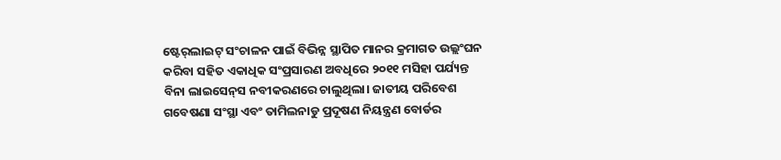ଷ୍ଟେର୍‌ଲାଇଟ୍‌ ସଂଚାଳନ ପାଇଁ ବିଭିନ୍ନ ସ୍ଥାପିତ ମାନର କ୍ରମାଗତ ଉଲ୍ଲଂଘନ କରିବା ସହିତ ଏକାଧିକ ସଂପ୍ରସାରଣ ଅବଧିରେ ୨୦୧୧ ମସିହା ପର୍ଯ୍ୟନ୍ତ ବିନା ଲାଇସେନ୍‌ସ ନବୀକରଣରେ ଚାଲୁଥିଲା। ଜାତୀୟ ପରିବେଶ ଗବେଷଣା ସଂସ୍ଥା ଏବଂ ତାମିଲନାଡୁ ପ୍ରଦୂଷଣ ନିୟନ୍ତ୍ରଣ ବୋର୍ଡର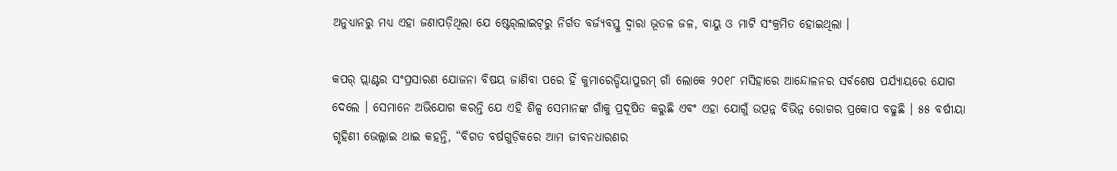ଅନୁଧ୍ୟାନରୁ ମଧ୍ୟ ଏହା ଜଣାପଡ଼ିଥିଲା ଯେ ଷ୍ଟେର୍‌ଲାଇଟ୍‌ରୁ ନିର୍ଗତ ବର୍ଜ୍ୟବସ୍ତୁ ଦ୍ୱାରା ଭୂତଳ ଜଳ, ବାୟୁ ଓ ମାଟି ସଂକ୍ରମିତ ହୋଇଥିଲା ।

କପର୍‌ ପ୍ଲାଣ୍ଟର ସଂପ୍ରସାରଣ ଯୋଜନା ବିଷୟ ଜାଣିବା ପରେ ହିଁ କୁମାରେଡ୍ଡିୟାପୁରମ୍‌ ଗାଁ ଲୋକେ ୨୦୧୮ ମସିହାରେ ଆନ୍ଦୋଳନର ସର୍ବଶେଷ ପର୍ଯ୍ୟାୟରେ ଯୋଗ ଦେଲେ । ସେମାନେ ଅଭିଯୋଗ କରନ୍ତି ଯେ ଏହି ଶିଳ୍ପ ସେମାନଙ୍କ ଗାଁକୁ ପ୍ରଦୂଷିତ କରୁଛି ଏବଂ ଏହା ଯୋଗୁଁ ଉତ୍ପନ୍ନ ବିଭିନ୍ନ ରୋଗର ପ୍ରକୋପ ବଢୁଛି । ୫୫ ବର୍ଷୀୟା ଗୃହିଣୀ ଭେଲ୍ଲାଇ ଥାଇ କହନ୍ତି, “ବିଗତ ବର୍ଷଗୁଡ଼ିକରେ ଆମ ଜୀବନଧାରଣର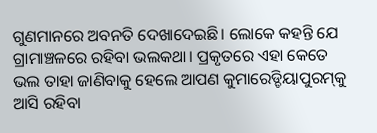ଗୁଣମାନରେ ଅବନତି ଦେଖାଦେଇଛି। ଲୋକେ କହନ୍ତି ଯେ ଗ୍ରାମାଞ୍ଚଳରେ ରହିବା ଭଲକଥା। ପ୍ରକୃତରେ ଏହା କେତେ ଭଲ ତାହା ଜାଣିବାକୁ ହେଲେ ଆପଣ କୁମାରେଡ୍ଡିୟାପୁରମ୍‌କୁ ଆସି ରହିବା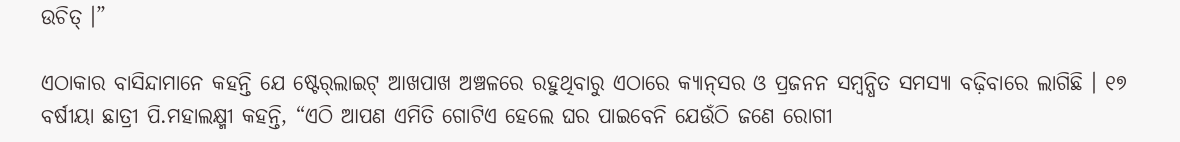ଉଚିତ୍ ।”

ଏଠାକାର ବାସିନ୍ଦାମାନେ କହନ୍ତି ଯେ ଷ୍ଟେର୍‌ଲାଇଟ୍‌ ଆଖପାଖ ଅଞ୍ଚଳରେ ରହୁଥିବାରୁ ଏଠାରେ କ୍ୟାନ୍‌ସର ଓ ପ୍ରଜନନ ସମ୍ବନ୍ଧିତ ସମସ୍ୟା ବଢ଼ିବାରେ ଲାଗିଛି । ୧୭ ବର୍ଷୀୟା ଛାତ୍ରୀ ପି.ମହାଲକ୍ଷ୍ମୀ କହନ୍ତି, “ଏଠି ଆପଣ ଏମିତି ଗୋଟିଏ ହେଲେ ଘର ପାଇବେନି ଯେଉଁଠି ଜଣେ ରୋଗୀ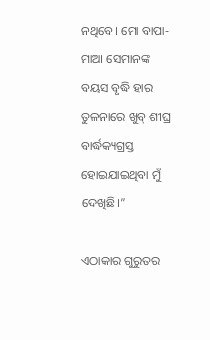ନଥିବେ। ମୋ ବାପା-ମାଆ ସେମାନଙ୍କ ବୟସ ବୃଦ୍ଧି ହାର ତୁଳନାରେ ଖୁବ୍‌ ଶୀଘ୍ର ବାର୍ଦ୍ଧକ୍ୟଗ୍ରସ୍ତ ହୋଇଯାଇଥିବା ମୁଁ ଦେଖିଛି।”

ଏଠାକାର ଗୁରୁତର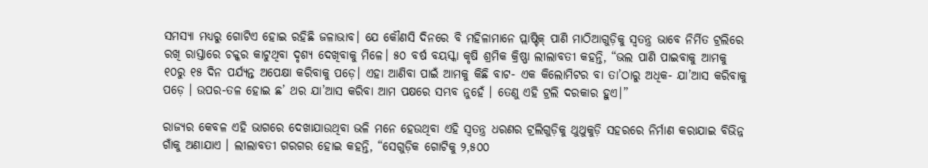ସମସ୍ୟା ମଧ୍ୟରୁ ଗୋଟିଏ ହୋଇ ରହିଛି ଜଳାଭାବ। ଯେ କୌଣସି ଦିନରେ ବି ମହିଳାମାନେ ପ୍ଲାଷ୍ଟିକ୍‌ ପାଣି ମାଠିଆଗୁଡ଼ିକୁ ସ୍ୱତନ୍ତ୍ର ଭାବେ ନିର୍ମିତ ଟ୍ରଲିରେ ରଖି ରାସ୍ତାରେ ଚକ୍କର କାଟୁଥିବା ଦୃଶ୍ୟ ଦେଖିବାକୁ ମିଳେ। ୫୦ ବର୍ଷ ବୟସ୍କା କୃଷି ଶ୍ରମିକ କ୍ରିଷ୍ଣା ଲୀଲାବତୀ କହନ୍ତି, “ଭଲ ପାଣି ପାଇବାକୁ ଆମକୁ ୧୦ରୁ ୧୫ ଦିନ ପର୍ଯ୍ୟନ୍ତ ଅପେକ୍ଷା କରିବାକୁ ପଡ଼େ। ଏହା ଆଣିବା ପାଇଁ ଆମକୁ କିଛି ବାଟ- ଏକ କିଲୋମିଟର ବା ତା’ଠାରୁ ଅଧିକ- ଯା’ଆସ କରିବାକୁ ପଡ଼େ । ଉପର-ତଳ ହୋଇ ଛ’ ଥର ଯା’ଆସ କରିବା ଆମ ପକ୍ଷରେ ସମ୍ଭବ ନୁହେଁ । ତେଣୁ ଏହି ଟ୍ରଲି ଦରକାର ହୁଏ।”

ରାଜ୍ୟର କେବଳ ଏହି ଭାଗରେ ଦେଖାଯାଉଥିବା ଭଳି ମନେ ହେଉଥିବା ଏହି ସ୍ୱତନ୍ତ୍ର ଧରଣର ଟ୍ରଲିଗୁଡ଼ିକୁ ଥୁଥୁକୁଡ଼ି ସହରରେ ନିର୍ମାଣ କରାଯାଇ ବିଭିନ୍ନ ଗାଁକୁ ଅଣାଯାଏ । ଲୀଲାବତୀ ଗରଗର ହୋଇ କହନ୍ତି, “ସେଗୁଡ଼ିକ ଗୋଟିକୁ ୨,୫୦୦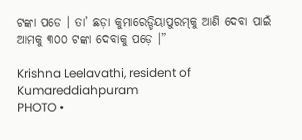ଟଙ୍କା ପଡେ । ତା’ ଛଡ଼ା କୁମାରେଡ୍ଡିୟାପୁରମ୍‌କୁ ଆଣି ଦେବା ପାଇଁ ଆମକୁ ୩୦୦ ଟଙ୍କା ଦେବାକୁ ପଡ଼େ ।”

Krishna Leelavathi, resident of Kumareddiahpuram
PHOTO •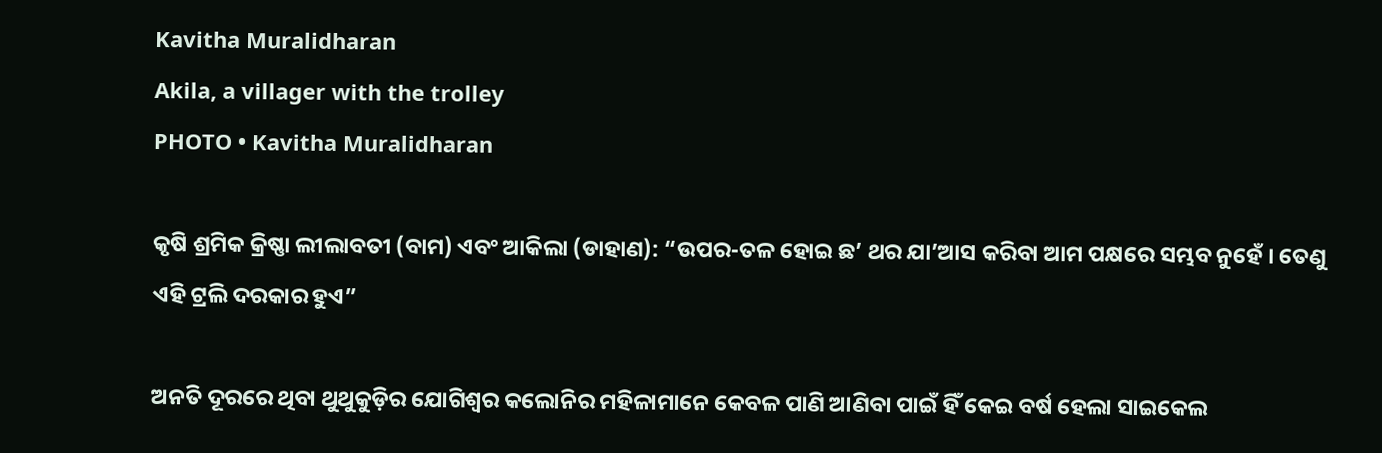Kavitha Muralidharan
Akila, a villager with the trolley
PHOTO • Kavitha Muralidharan

କୃଷି ଶ୍ରମିକ କ୍ରିଷ୍ଣା ଲୀଲାବତୀ (ବାମ) ଏବଂ ଆକିଲା (ଡାହାଣ): “ଉପର-ତଳ ହୋଇ ଛ’ ଥର ଯା’ଆସ କରିବା ଆମ ପକ୍ଷରେ ସମ୍ଭବ ନୁହେଁ । ତେଣୁ ଏହି ଟ୍ରଲି ଦରକାର ହୁଏ”

ଅନତି ଦୂରରେ ଥିବା ଥୁଥୁକୁଡ଼ିର ଯୋଗିଶ୍ୱର କଲୋନିର ମହିଳାମାନେ କେବଳ ପାଣି ଆଣିବା ପାଇଁ ହିଁ କେଇ ବର୍ଷ ହେଲା ସାଇକେଲ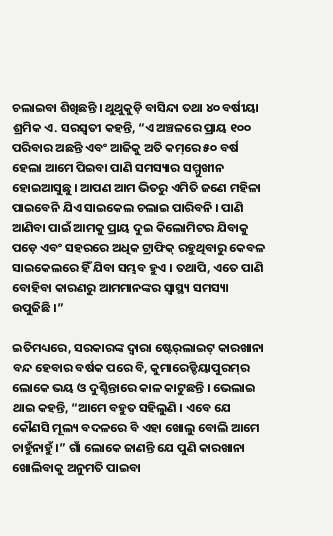ଚଲାଇବା ଶିଖିଛନ୍ତି । ଥୁଥୁକୁଡ଼ି ବାସିନ୍ଦା ତଥା ୪୦ ବର୍ଷୀୟା ଶ୍ରମିକ ଏ. ସରସ୍ୱତୀ କହନ୍ତି, “ଏ ଅଞ୍ଚଳରେ ପ୍ରାୟ ୧୦୦ ପରିବାର ଅଛନ୍ତି ଏବଂ ଆଜିକୁ ଅତି କମ୍‌ରେ ୫୦ ବର୍ଷ ହେଲା ଆମେ ପିଇବା ପାଣି ସମସ୍ୟାର ସମ୍ମୁଖୀନ ହୋଇଆସୁଛୁ । ଆପଣ ଆମ ଭିତରୁ ଏମିତି ଜଣେ ମହିଳା ପାଇବେନି ଯିଏ ସାଇକେଲ ଚଲାଇ ପାରିବନି । ପାଣି ଆଣିବା ପାଇଁ ଆମକୁ ପ୍ରାୟ ଦୁଇ କିଲୋମିଟର ଯିବାକୁ ପଡ଼େ ଏବଂ ସହରରେ ଅଧିକ ଟ୍ରାଫିକ୍‌ ରହୁଥିବାରୁ କେବଳ ସାଇକେଲରେ ହିଁ ଯିବା ସମ୍ଭବ ହୁଏ । ତଥାପି, ଏତେ ପାଣି ବୋହିବା କାରଣରୁ ଆମମାନଙ୍କର ସ୍ୱାସ୍ଥ୍ୟ ସମସ୍ୟା ଉପୁଜିଛି ।”

ଇତିମଧ୍ୟରେ, ସରକାରଙ୍କ ଦ୍ୱାରା ଷ୍ଟେର୍‌ଲାଇଟ୍‌ କାରଖାନା ବନ୍ଦ ହେବାର ବର୍ଷକ ପରେ ବି, କୁମାରେଡ୍ଡିୟାପୁରମ୍‌ର ଲୋକେ ଭୟ ଓ ଦୁଶ୍ଚିନ୍ତାରେ କାଳ କାଟୁଛନ୍ତି । ଭେଲାଇ ଥାଇ କହନ୍ତି, “ଆମେ ବହୁତ ସହିଲୁଣି । ଏବେ ଯେ କୌଣସି ମୂଲ୍ୟ ବଦଳରେ ବି ଏହା ଖୋଲୁ ବୋଲି ଆମେ ଚାହୁଁନାହୁଁ ।” ଗାଁ ଲୋକେ ଜାଣନ୍ତି ଯେ ପୁଣି କାରଖାନା ଖୋଲିବାକୁ ଅନୁମତି ପାଇବା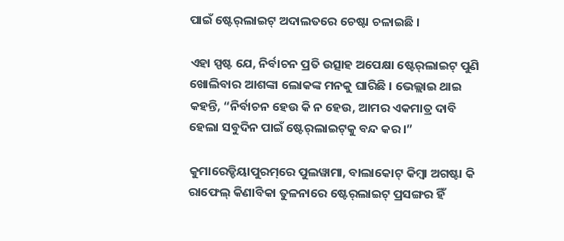ପାଇଁ ଷ୍ଟେର୍‌ଲାଇଟ୍‌ ଅଦାଲତରେ ଚେଷ୍ଟା ଚଳାଇଛି ।

ଏହା ସ୍ପଷ୍ଟ ଯେ, ନିର୍ବାଚନ ପ୍ରତି ଉତ୍ସାହ ଅପେକ୍ଷା ଷ୍ଟେର୍‌ଲାଇଟ୍‌ ପୁଣି ଖୋଲିବାର ଆଶଙ୍କା ଲୋକଙ୍କ ମନକୁ ଘାରିଛି । ଭେଲ୍ଲାଇ ଥାଇ କହନ୍ତି, “ନିର୍ବାଚନ ହେଉ କି ନ ହେଉ, ଆମର ଏକମାତ୍ର ଦାବି ହେଲା ସବୁଦିନ ପାଇଁ ଷ୍ଟେର୍‌ଲାଇଟ୍‌କୁ ବନ୍ଦ କର।”

କୁମାରେଡ୍ଡିୟାପୁରମ୍‌ରେ ପୁଲୱାମା, ବାଲାକୋଟ୍‌ କିମ୍ବା ଅଗଷ୍ଟା କି ରାଫେଲ୍‌ କିଣାବିକା ତୁଳନାରେ ଷ୍ଟେର୍‌ଲାଇଟ୍‌ ପ୍ରସଙ୍ଗର ହିଁ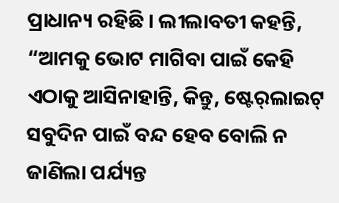ପ୍ରାଧାନ୍ୟ ରହିଛି । ଲୀଲାବତୀ କହନ୍ତି, “ଆମକୁ ଭୋଟ ମାଗିବା ପାଇଁ କେହି ଏଠାକୁ ଆସିନାହାନ୍ତି, କିନ୍ତୁ, ଷ୍ଟେର୍‌ଲାଇଟ୍‌ ସବୁଦିନ ପାଇଁ ବନ୍ଦ ହେବ ବୋଲି ନ ଜାଣିଲା ପର୍ଯ୍ୟନ୍ତ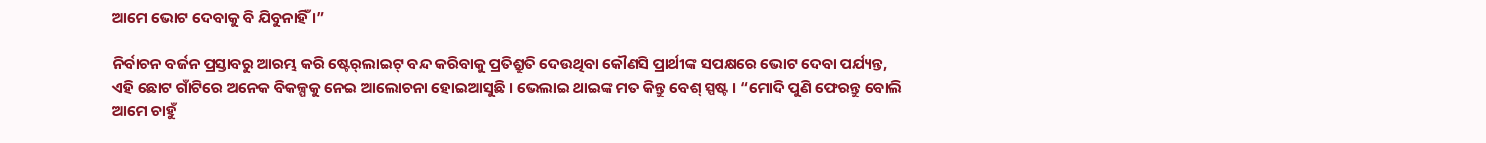ଆମେ ଭୋଟ ଦେବାକୁ ବି ଯିବୁନାହିଁ ।”

ନିର୍ବାଚନ ବର୍ଜନ ପ୍ରସ୍ତାବରୁ ଆରମ୍ଭ କରି ଷ୍ଟେର୍‌ଲାଇଟ୍‌ ବନ୍ଦ କରିବାକୁ ପ୍ରତିଶ୍ରୁତି ଦେଉଥିବା କୌଣସି ପ୍ରାର୍ଥୀଙ୍କ ସପକ୍ଷରେ ଭୋଟ ଦେବା ପର୍ଯ୍ୟନ୍ତ, ଏହି ଛୋଟ ଗାଁଟିରେ ଅନେକ ବିକଳ୍ପକୁ ନେଇ ଆଲୋଚନା ହୋଇଆସୁଛି । ଭେଲାଇ ଥାଇଙ୍କ ମତ କିନ୍ତୁ ବେଶ୍‌ ସ୍ପଷ୍ଟ । “ମୋଦି ପୁଣି ଫେରନ୍ତୁ ବୋଲି ଆମେ ଚାହୁଁ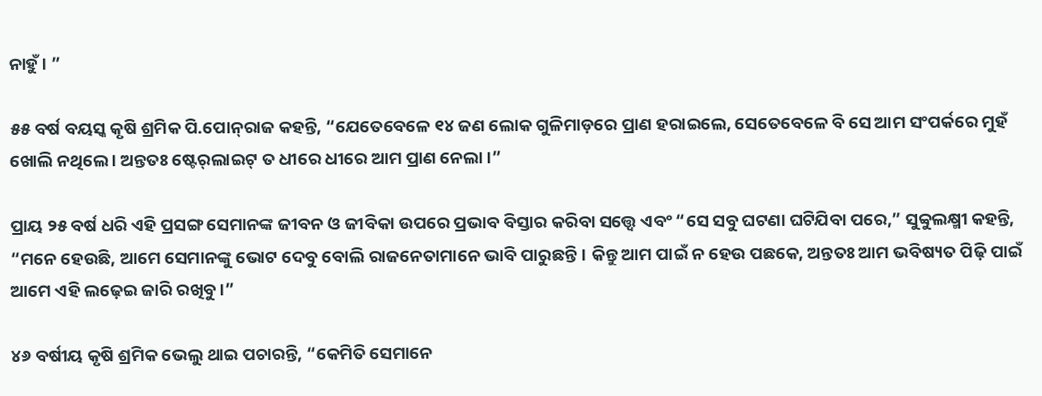ନାହୁଁ । ”

୫୫ ବର୍ଷ ବୟସ୍କ କୃଷି ଶ୍ରମିକ ପି.ପୋନ୍‌ରାଜ କହନ୍ତି, “ଯେତେବେଳେ ୧୪ ଜଣ ଲୋକ ଗୁଳିମାଡ଼ରେ ପ୍ରାଣ ହରାଇଲେ, ସେତେବେଳେ ବି ସେ ଆମ ସଂପର୍କରେ ମୁହଁ ଖୋଲି ନଥିଲେ । ଅନ୍ତତଃ ଷ୍ଟେର୍‌ଲାଇଟ୍‌ ତ ଧୀରେ ଧୀରେ ଆମ ପ୍ରାଣ ନେଲା ।”

ପ୍ରାୟ ୨୫ ବର୍ଷ ଧରି ଏହି ପ୍ରସଙ୍ଗ ସେମାନଙ୍କ ଜୀବନ ଓ ଜୀବିକା ଉପରେ ପ୍ରଭାବ ବିସ୍ତାର କରିବା ସତ୍ତ୍ୱେ ଏବଂ “ସେ ସବୁ ଘଟଣା ଘଟିଯିବା ପରେ,” ସୁବ୍ବୁଲକ୍ଷ୍ମୀ କହନ୍ତି, “ମନେ ହେଉଛି, ଆମେ ସେମାନଙ୍କୁ ଭୋଟ ଦେବୁ ବୋଲି ରାଜନେତାମାନେ ଭାବି ପାରୁଛନ୍ତି। କିନ୍ତୁ ଆମ ପାଇଁ ନ ହେଉ ପଛକେ, ଅନ୍ତତଃ ଆମ ଭବିଷ୍ୟତ ପିଢ଼ି ପାଇଁ ଆମେ ଏହି ଲଢ଼େଇ ଜାରି ରଖିବୁ ।”

୪୬ ବର୍ଷୀୟ କୃଷି ଶ୍ରମିକ ଭେଲୁ ଥାଇ ପଚାରନ୍ତି, “କେମିତି ସେମାନେ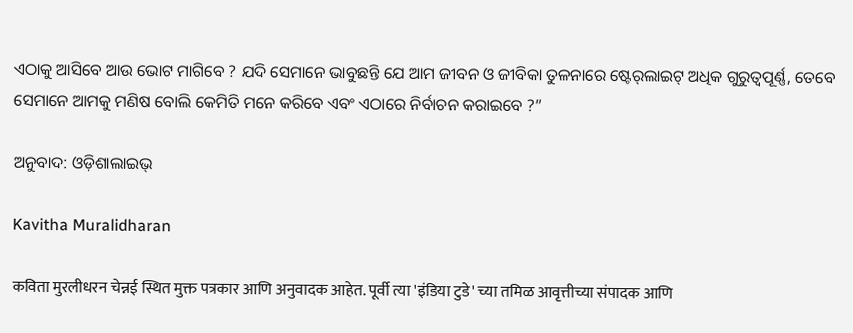ଏଠାକୁ ଆସିବେ ଆଉ ଭୋଟ ମାଗିବେ ? ଯଦି ସେମାନେ ଭାବୁଛନ୍ତି ଯେ ଆମ ଜୀବନ ଓ ଜୀବିକା ତୁଳନାରେ ଷ୍ଟେର୍‌ଲାଇଟ୍‌ ଅଧିକ ଗୁରୁତ୍ୱପୂର୍ଣ୍ଣ, ତେବେ ସେମାନେ ଆମକୁ ମଣିଷ ବୋଲି କେମିତି ମନେ କରିବେ ଏବଂ ଏଠାରେ ନିର୍ବାଚନ କରାଇବେ ?”

ଅନୁବାଦ: ଓଡ଼ିଶାଲାଇଭ୍‍

Kavitha Muralidharan

कविता मुरलीधरन चेन्नई स्थित मुक्त पत्रकार आणि अनुवादक आहेत. पूर्वी त्या 'इंडिया टुडे' च्या तमिळ आवृत्तीच्या संपादक आणि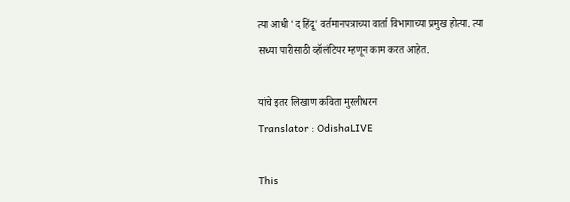त्या आधी 'द हिंदू' वर्तमानपत्राच्या वार्ता विभागाच्या प्रमुख होत्या. त्या सध्या पारीसाठी व्हॉलंटियर म्हणून काम करत आहेत.

यांचे इतर लिखाण कविता मुरलीधरन
Translator : OdishaLIVE

This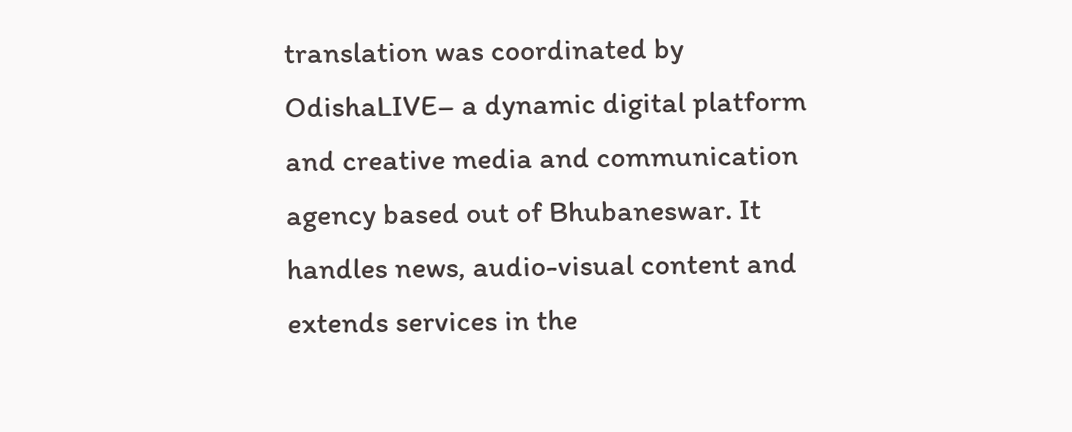translation was coordinated by OdishaLIVE– a dynamic digital platform and creative media and communication agency based out of Bhubaneswar. It handles news, audio-visual content and extends services in the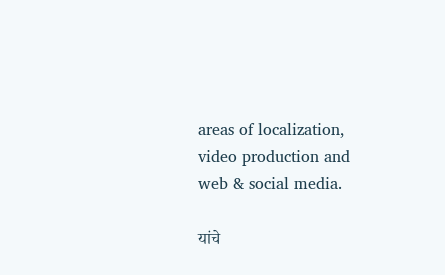areas of localization, video production and web & social media.

यांचे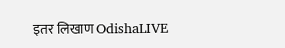इतर लिखाण OdishaLIVE